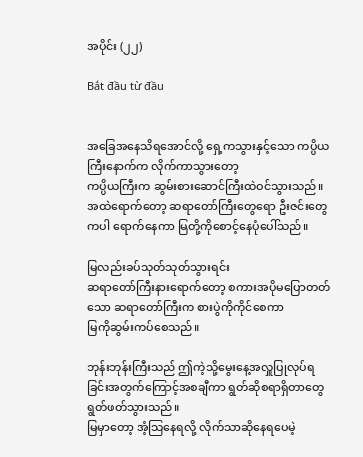အပိုင်း (၂၂)

Bắt đầu từ đầu


အခြေအနေသိရအောင်လို့ ရှေ့ကသွားနှင့်သော ကပ္ပိယကြီးနောက်က လိုက်ကာသွားတော့
ကပ္ပိယကြီးက ဆွမ်းစားဆောင်ကြီးထဲဝင်သွားသည်။
အထဲရောက်တော့ ဆရာတော်ကြီးတွေရော ဦးဇင်းတွေကပါ ရောက်နေကာ မြတို့ကိုစောင့်နေပုံပေါ်သည်။

မြလည်းခပ်သုတ်သုတ်သွားရင်း
ဆရာတော်ကြီးနားရောက်တော့ စကားအပိုမပြောတတ်သော ဆရာတော်ကြီးက စားပွဲကိုကိုင်စေကာ
မြကိုဆွမ်းကပ်စေသည်။

ဘုန်းဘုန်းကြီးသည် ဤကဲ့သို့မွေးနေ့အလှူပြုလုပ်ရခြင်းအတွက်ကြောင့်အစချီကာ ရွတ်ဆိုစရာရှိတာတွေရွတ်ဖတ်သွားသည်။
မြမှာတော့ အံ့သြနေရလို့ လိုက်သာဆိုနေရပေမဲ့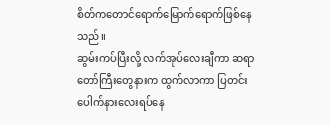စိတ်ကတောင်ရောက်မြောက်ရောက်ဖြစ်နေသည်။
ဆွမ်းကပ်ပြီးလို့ လက်အုပ်လေးချီကာ ဆရာတော်ကြီးတွေနားက ထွက်လာကာ ပြတင်းပေါက်နားလေးရပ်နေ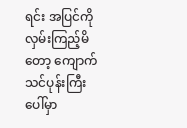ရင်း အပြင်ကိုလှမ်းကြည့်မိတော့ ကျောက်သင်ပုန်းကြီးပေါ်မှာ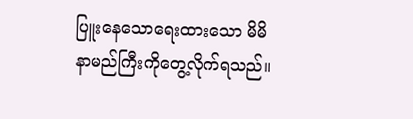ပြူးနေသောရေးထားသော မိမိနာမည်ကြီးကိုတွေ့လိုက်ရသည်။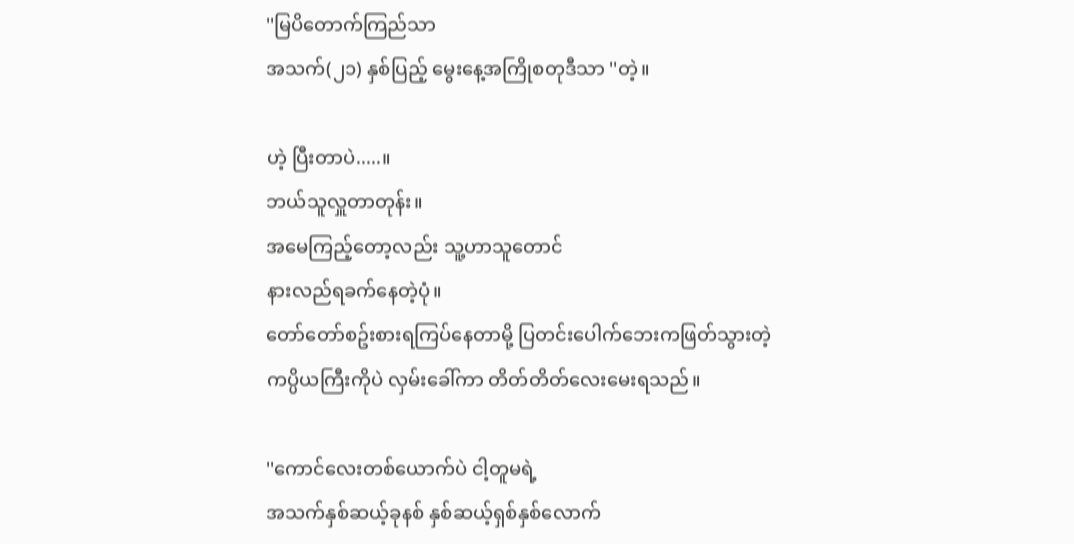''မြပိတောက်ကြည်သာ
အသက်(၂၁) နှစ်ပြည့် မွေးနေ့အကြိုစတုဒီသာ ''တဲ့။

ဟဲ့ ပြီးတာပဲ.....။
ဘယ်သူလှူတာတုန်း။
အမေကြည့်တော့လည်း သူ့ဟာသူတောင်
နားလည်ရခက်နေတဲ့ပုံ။
တော်တော်စဥ်းစားရကြပ်နေတာမို့ ပြတင်းပေါက်ဘေးကဖြတ်သွားတဲ့ ကပ္ပိယကြီးကိုပဲ လှမ်းခေါ်ကာ တိတ်တိတ်လေးမေးရသည်။

''ကောင်လေးတစ်ယောက်ပဲ ငါ့တူမရဲ့
အသက်နှစ်ဆယ့်ခုနစ် နှစ်ဆယ့်ရှစ်နှစ်လောက်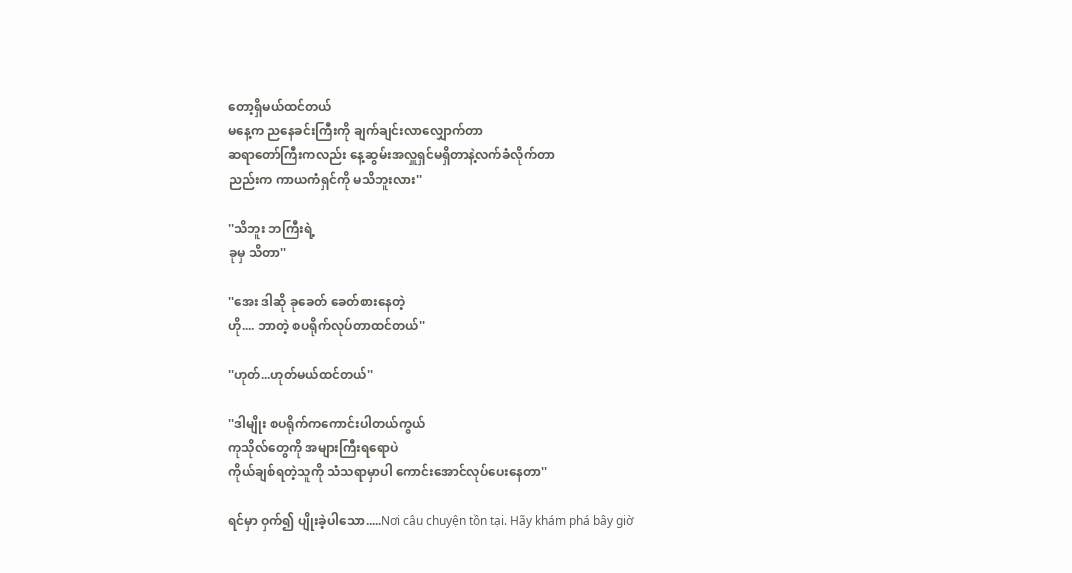တော့ရှိမယ်ထင်တယ်
မနေ့က ညနေခင်းကြီးကို ချက်ချင်းလာလျှောက်တာ
ဆရာတော်ကြီးကလည်း နေ့ဆွမ်းအလှူရှင်မရှိတာနဲ့လက်ခံလိုက်တာ
ညည်းက ကာယကံရှင်ကို မသိဘူးလား''

''သိဘူး ဘကြီးရဲ့
ခုမှ သိတာ''

''အေး ဒါဆို ခုခေတ် ခေတ်စားနေတဲ့
ဟို.... ဘာတဲ့ စပရိုက်လုပ်တာထင်တယ်''

''ဟုတ်...ဟုတ်မယ်ထင်တယ်''

''ဒါမျိုး စပရိုက်ကကောင်းပါတယ်ကွယ်
ကုသိုလ်တွေကို အများကြီးရရောပဲ
ကိုယ်ချစ်ရတဲ့သူကို သံသရာမှာပါ ကောင်းအောင်လုပ်ပေးနေတာ''

ရင်မှာ ဝှက်၍ ပျိုးခဲ့ပါသော.....Nơi câu chuyện tồn tại. Hãy khám phá bây giờ